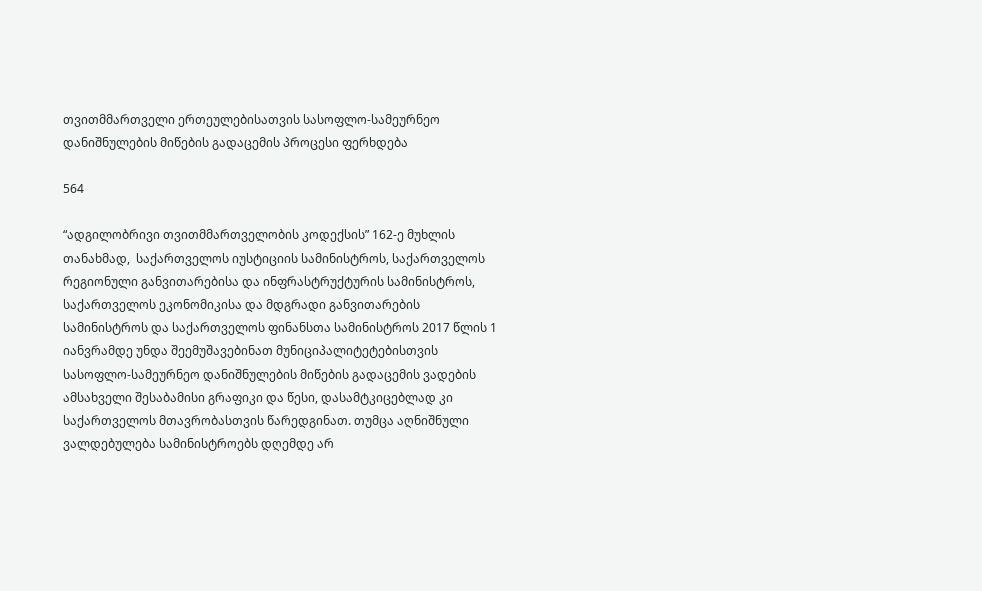თვითმმართველი ერთეულებისათვის სასოფლო-სამეურნეო დანიშნულების მიწების გადაცემის პროცესი ფერხდება

564

“ადგილობრივი თვითმმართველობის კოდექსის” 162-ე მუხლის თანახმად,  საქართველოს იუსტიციის სამინისტროს, საქართველოს რეგიონული განვითარებისა და ინფრასტრუქტურის სამინისტროს, საქართველოს ეკონომიკისა და მდგრადი განვითარების სამინისტროს და საქართველოს ფინანსთა სამინისტროს 2017 წლის 1 იანვრამდე უნდა შეემუშავებინათ მუნიციპალიტეტებისთვის სასოფლო-სამეურნეო დანიშნულების მიწების გადაცემის ვადების ამსახველი შესაბამისი გრაფიკი და წესი, დასამტკიცებლად კი საქართველოს მთავრობასთვის წარედგინათ. თუმცა აღნიშნული ვალდებულება სამინისტროებს დღემდე არ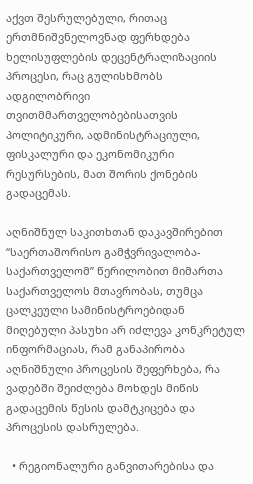აქვთ შესრულებული, რითაც ერთმნიშვნელოვნად ფერხდება ხელისუფლების დეცენტრალიზაციის პროცესი, რაც გულისხმობს ადგილობრივი თვითმმართველობებისათვის პოლიტიკური, ადმინისტრაციული, ფისკალური და ეკონომიკური რესურსების, მათ შორის ქონების გადაცემას.

აღნიშნულ საკითხთან დაკავშირებით “საერთაშორისო გამჭვრივალობა-საქართველომ” წერილობით მიმართა საქართველოს მთავრობას, თუმცა ცალკეული სამინისტროებიდან მიღებული პასუხი არ იძლევა კონკრეტულ ინფორმაციას, რამ განაპირობა აღნიშნული პროცესის შეფერხება, რა ვადებში შეიძლება მოხდეს მიწის გადაცემის წესის დამტკიცება და პროცესის დასრულება.

  • რეგიონალური განვითარებისა და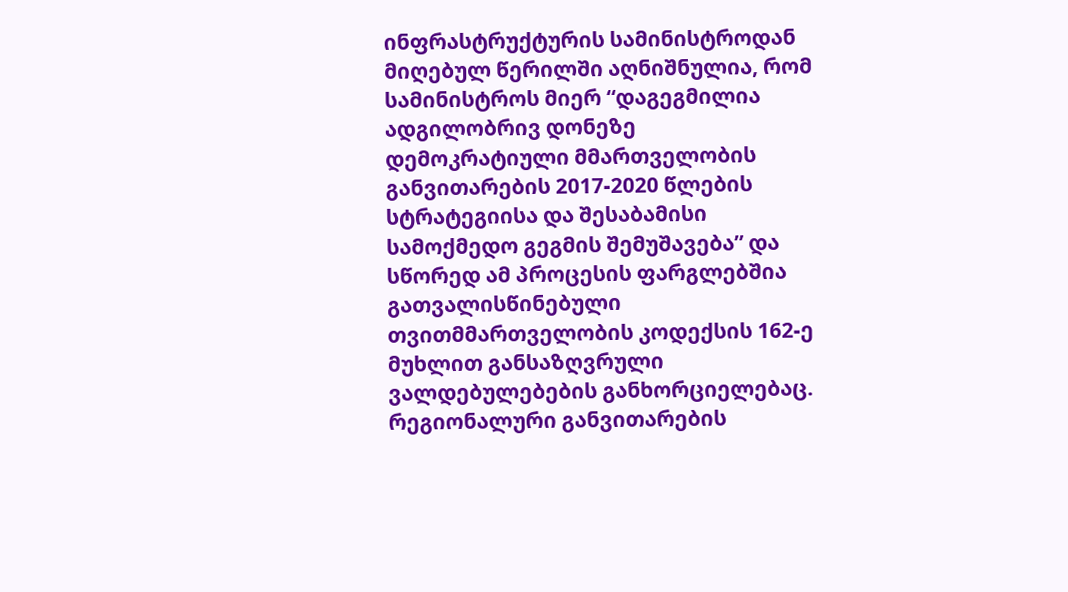ინფრასტრუქტურის სამინისტროდან მიღებულ წერილში აღნიშნულია, რომ სამინისტროს მიერ “დაგეგმილია ადგილობრივ დონეზე დემოკრატიული მმართველობის განვითარების 2017-2020 წლების სტრატეგიისა და შესაბამისი სამოქმედო გეგმის შემუშავება” და სწორედ ამ პროცესის ფარგლებშია გათვალისწინებული თვითმმართველობის კოდექსის 162-ე მუხლით განსაზღვრული ვალდებულებების განხორციელებაც. რეგიონალური განვითარების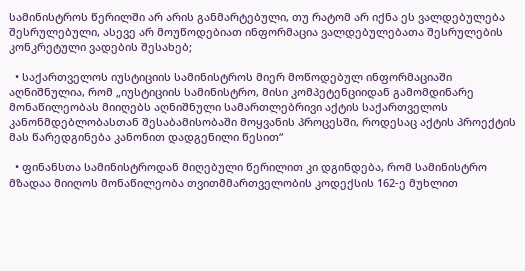სამინისტროს წერილში არ არის განმარტებული, თუ რატომ არ იქნა ეს ვალდებულება შესრულებული, ასევე არ მოუწოდებიათ ინფორმაცია ვალდებულებათა შესრულების კონკრეტული ვადების შესახებ;

  • საქართველოს იუსტიციის სამინისტროს მიერ მოწოდებულ ინფორმაციაში აღნიშნულია, რომ „იუსტიციის სამინისტრო, მისი კომპეტენციიდან გამომდინარე მონაწილეობას მიიღებს აღნიშნული სამართლებრივი აქტის საქართველოს კანონმდებლობასთან შესაბამისობაში მოყვანის პროცესში, როდესაც აქტის პროექტის მას წარედგინება კანონით დადგენილი წესით“

  • ფინანსთა სამინისტროდან მიღებული წერილით კი დგინდება, რომ სამინისტრო მზადაა მიიღოს მონაწილეობა თვითმმართველობის კოდექსის 162-ე მუხლით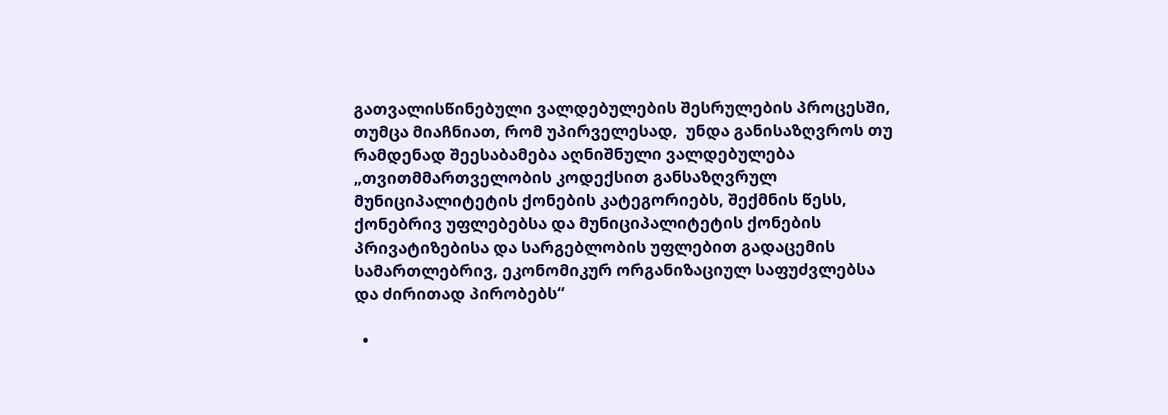გათვალისწინებული ვალდებულების შესრულების პროცესში, თუმცა მიაჩნიათ, რომ უპირველესად,  უნდა განისაზღვროს თუ რამდენად შეესაბამება აღნიშნული ვალდებულება „თვითმმართველობის კოდექსით განსაზღვრულ მუნიციპალიტეტის ქონების კატეგორიებს, შექმნის წესს, ქონებრივ უფლებებსა და მუნიციპალიტეტის ქონების პრივატიზებისა და სარგებლობის უფლებით გადაცემის სამართლებრივ, ეკონომიკურ ორგანიზაციულ საფუძვლებსა და ძირითად პირობებს“

  •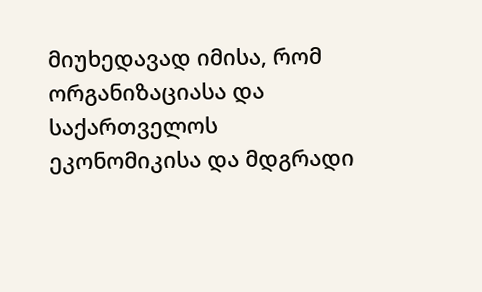მიუხედავად იმისა, რომ ორგანიზაციასა და საქართველოს ეკონომიკისა და მდგრადი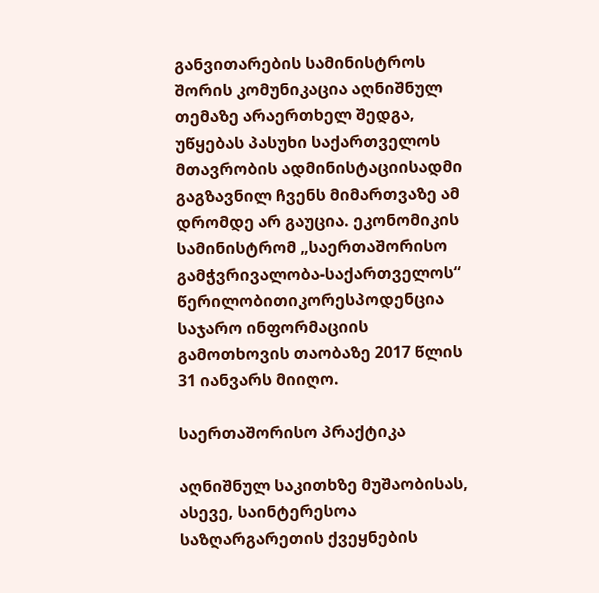განვითარების სამინისტროს შორის კომუნიკაცია აღნიშნულ თემაზე არაერთხელ შედგა, უწყებას პასუხი საქართველოს მთავრობის ადმინისტაციისადმი გაგზავნილ ჩვენს მიმართვაზე ამ დრომდე არ გაუცია. ეკონომიკის სამინისტრომ „საერთაშორისო გამჭვრივალობა-საქართველოს“ წერილობითიკორესპოდენცია საჯარო ინფორმაციის გამოთხოვის თაობაზე 2017 წლის 31 იანვარს მიიღო.

საერთაშორისო პრაქტიკა

აღნიშნულ საკითხზე მუშაობისას, ასევე, საინტერესოა საზღარგარეთის ქვეყნების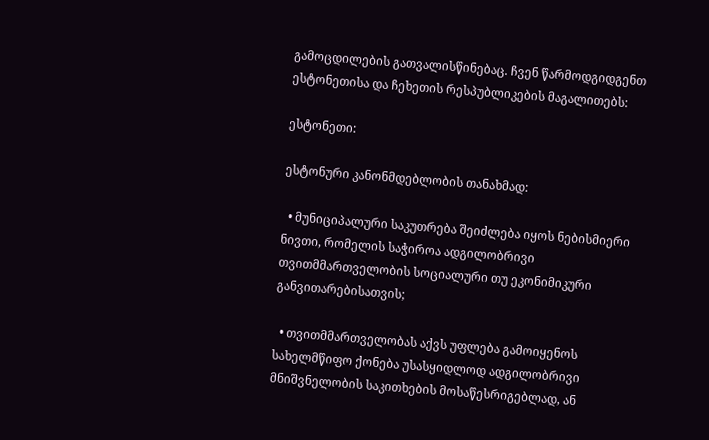გამოცდილების გათვალისწინებაც. ჩვენ წარმოდგიდგენთ ესტონეთისა და ჩეხეთის რესპუბლიკების მაგალითებს:

ესტონეთი:

ესტონური კანონმდებლობის თანახმად:

  • მუნიციპალური საკუთრება შეიძლება იყოს ნებისმიერი ნივთი, რომელის საჭიროა ადგილობრივი თვითმმართველობის სოციალური თუ ეკონიმიკური განვითარებისათვის;

  • თვითმმართველობას აქვს უფლება გამოიყენოს სახელმწიფო ქონება უსასყიდლოდ ადგილობრივი მნიშვნელობის საკითხების მოსაწესრიგებლად, ან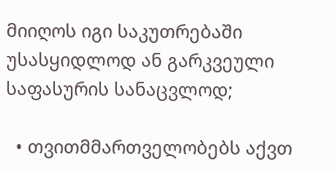მიიღოს იგი საკუთრებაში უსასყიდლოდ ან გარკვეული საფასურის სანაცვლოდ;

  • თვითმმართველობებს აქვთ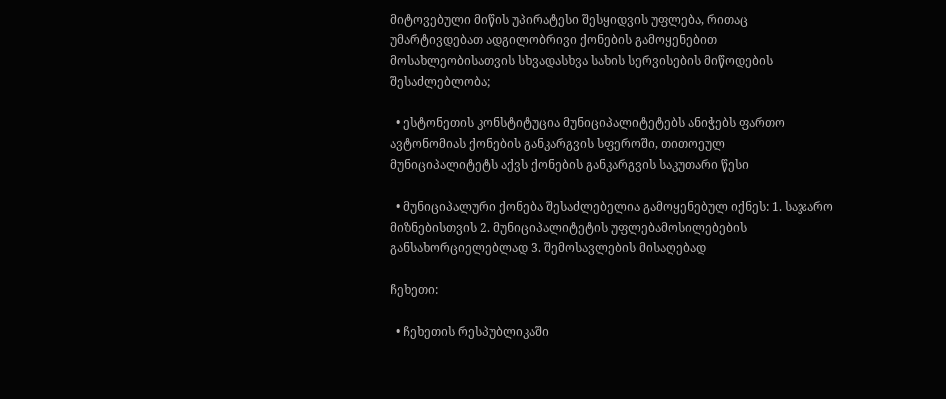მიტოვებული მიწის უპირატესი შესყიდვის უფლება, რითაც უმარტივდებათ ადგილობრივი ქონების გამოყენებით მოსახლეობისათვის სხვადასხვა სახის სერვისების მიწოდების შესაძლებლობა;

  • ესტონეთის კონსტიტუცია მუნიციპალიტეტებს ანიჭებს ფართო ავტონომიას ქონების განკარგვის სფეროში, თითოეულ მუნიციპალიტეტს აქვს ქონების განკარგვის საკუთარი წესი

  • მუნიციპალური ქონება შესაძლებელია გამოყენებულ იქნეს: 1. საჯარო მიზნებისთვის 2. მუნიციპალიტეტის უფლებამოსილებების განსახორციელებლად 3. შემოსავლების მისაღებად

ჩეხეთი:

  • ჩეხეთის რესპუბლიკაში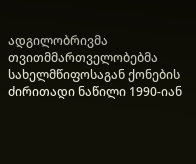ადგილობრივმა თვითმმართველობებმა სახელმწიფოსაგან ქონების ძირითადი ნაწილი 1990-იან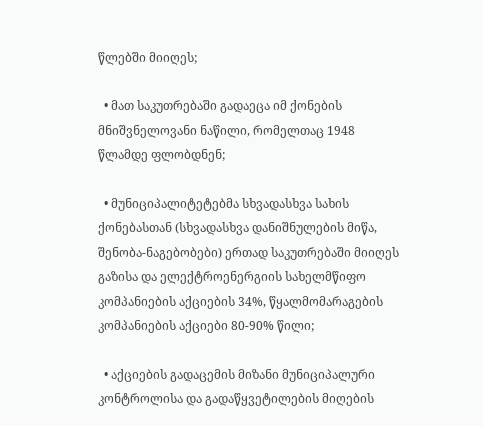წლებში მიიღეს;

  • მათ საკუთრებაში გადაეცა იმ ქონების მნიშვნელოვანი ნაწილი, რომელთაც 1948 წლამდე ფლობდნენ;

  • მუნიციპალიტეტებმა სხვადასხვა სახის ქონებასთან (სხვადასხვა დანიშნულების მიწა, შენობა-ნაგებობები) ერთად საკუთრებაში მიიღეს გაზისა და ელექტროენერგიის სახელმწიფო კომპანიების აქციების 34%, წყალმომარაგების კომპანიების აქციები 80-90% წილი;

  • აქციების გადაცემის მიზანი მუნიციპალური კონტროლისა და გადაწყვეტილების მიღების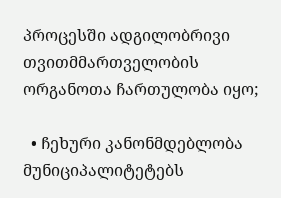პროცესში ადგილობრივი თვითმმართველობის ორგანოთა ჩართულობა იყო;

  • ჩეხური კანონმდებლობა მუნიციპალიტეტებს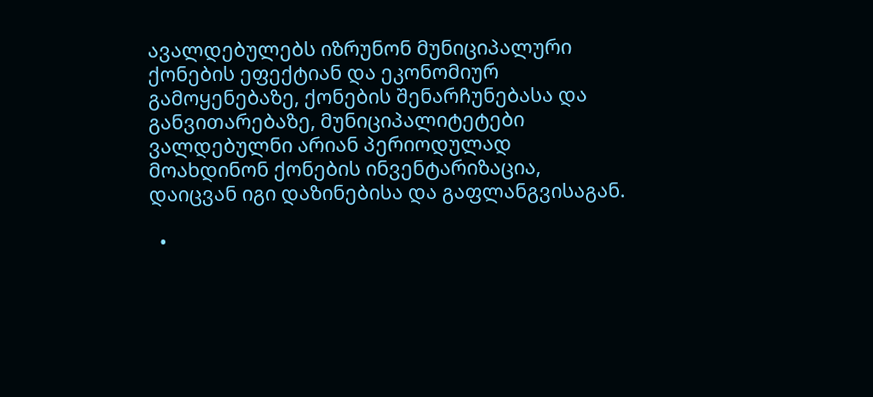ავალდებულებს იზრუნონ მუნიციპალური ქონების ეფექტიან და ეკონომიურ გამოყენებაზე, ქონების შენარჩუნებასა და განვითარებაზე, მუნიციპალიტეტები ვალდებულნი არიან პერიოდულად მოახდინონ ქონების ინვენტარიზაცია, დაიცვან იგი დაზინებისა და გაფლანგვისაგან.

  •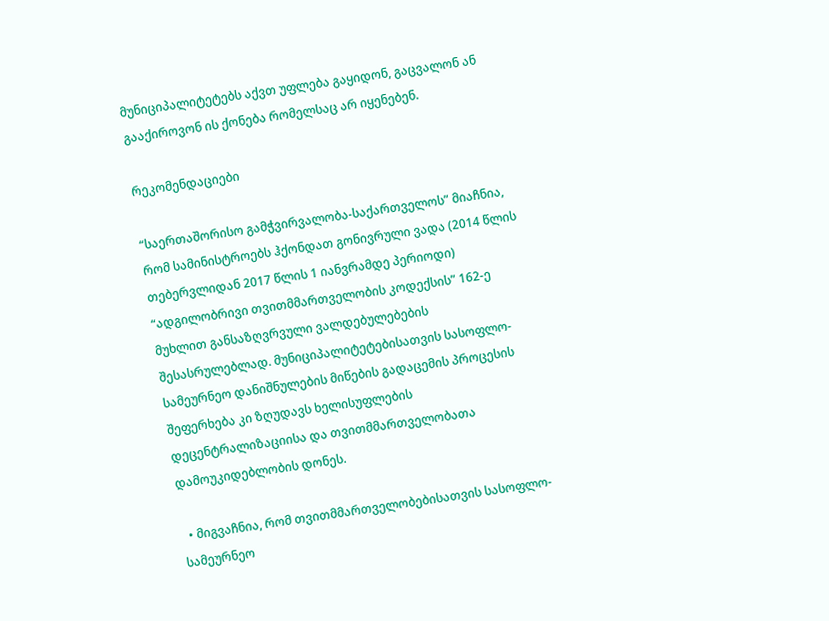მუნიციპალიტეტებს აქვთ უფლება გაყიდონ, გაცვალონ ან გააქიროვონ ის ქონება რომელსაც არ იყენებენ.

რეკომენდაციები

“საერთაშორისო გამჭვირვალობა-საქართველოს” მიაჩნია, რომ სამინისტროებს ჰქონდათ გონივრული ვადა (2014 წლის თებერვლიდან 2017 წლის 1 იანვრამდე პერიოდი)  “ადგილობრივი თვითმმართველობის კოდექსის” 162-ე მუხლით განსაზღვრვული ვალდებულებების შესასრულებლად. მუნიციპალიტეტებისათვის სასოფლო-სამეურნეო დანიშნულების მიწების გადაცემის პროცესის შეფერხება კი ზღუდავს ხელისუფლების დეცენტრალიზაციისა და თვითმმართველობათა დამოუკიდებლობის დონეს.

  • მიგვაჩნია, რომ თვითმმართველობებისათვის სასოფლო-სამეურნეო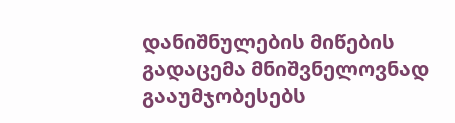დანიშნულების მიწების გადაცემა მნიშვნელოვნად გააუმჯობესებს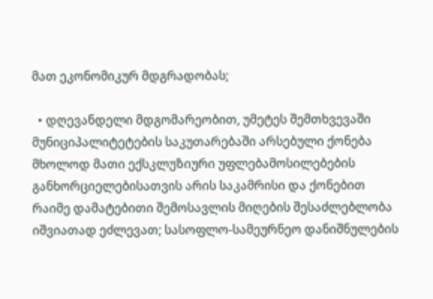მათ ეკონომიკურ მდგრადობას;

  • დღევანდელი მდგომარეობით, უმეტეს შემთხვევაში მუნიციპალიტეტების საკუთარებაში არსებული ქონება მხოლოდ მათი ექსკლუზიური უფლებამოსილებების განხორციელებისათვის არის საკამრისი და ქონებით რაიმე დამატებითი შემოსავლის მიღების შესაძლებლობა იშვიათად ეძლევათ; სასოფლო-სამეურნეო დანიშნულების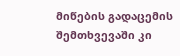მიწების გადაცემის შემთხვევაში კი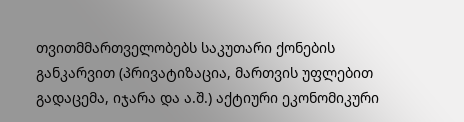თვითმმართველობებს საკუთარი ქონების განკარვით (პრივატიზაცია, მართვის უფლებით გადაცემა, იჯარა და ა.შ.) აქტიური ეკონომიკური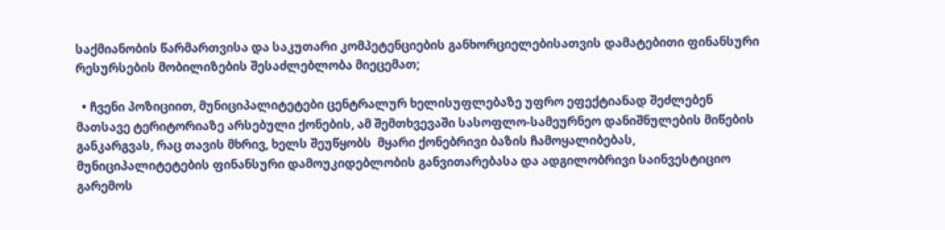საქმიანობის წარმართვისა და საკუთარი კომპეტენციების განხორციელებისათვის დამატებითი ფინანსური რესურსების მობილიზების შესაძლებლობა მიეცემათ;

  • ჩვენი პოზიციით, მუნიციპალიტეტები ცენტრალურ ხელისუფლებაზე უფრო ეფექტიანად შეძლებენ მათსავე ტერიტორიაზე არსებული ქონების, ამ შემთხვევაში სასოფლო-სამეურნეო დანიშნულების მიწების განკარგვას, რაც თავის მხრივ, ხელს შეუწყობს  მყარი ქონებრივი ბაზის ჩამოყალიბებას, მუნიციპალიტეტების ფინანსური დამოუკიდებლობის განვითარებასა და ადგილობრივი საინვესტიციო გარემოს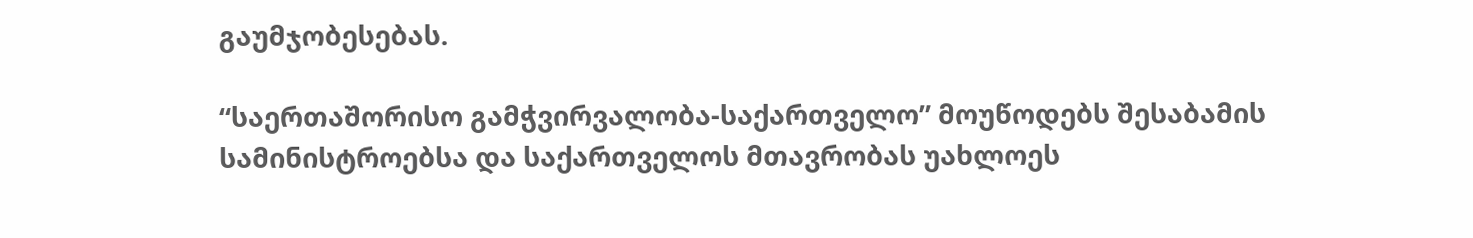გაუმჯობესებას.

“საერთაშორისო გამჭვირვალობა-საქართველო” მოუწოდებს შესაბამის სამინისტროებსა და საქართველოს მთავრობას უახლოეს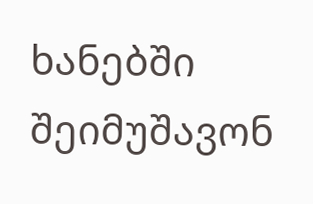ხანებში შეიმუშავონ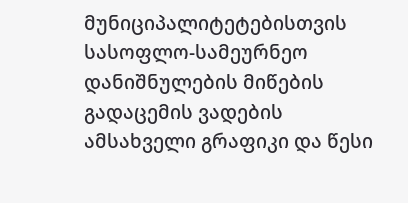მუნიციპალიტეტებისთვის სასოფლო-სამეურნეო დანიშნულების მიწების გადაცემის ვადების ამსახველი გრაფიკი და წესი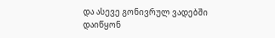და ასევე გონივრულ ვადებში დაიწყონ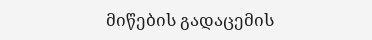მიწების გადაცემის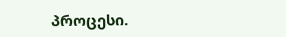პროცესი.